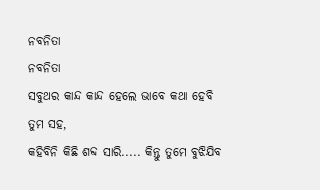ନବନିତା
ନବନିତା
ସବୁଥର କାନ୍ଦ କାନ୍ଦ ହେଲେ ଭାବେ କଥା ହେବି ତୁମ ସହ,
କହିବିନି କିଛି ଶବ୍ଦ ସାରି..... କିନ୍ତୁ ତୁମେ ବୁଝିଯିବ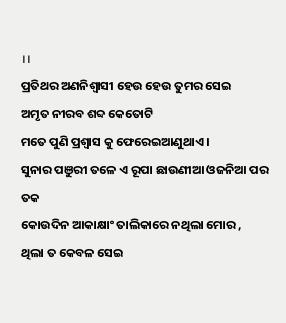।।
ପ୍ରତିଥର ଅଣନିଶ୍ବାସୀ ହେଉ ହେଉ ତୁମର ସେଇ
ଅମୃତ ନୀରବ ଶବ୍ଦ କେତୋଟି
ମତେ ପୁଣି ପ୍ରଶ୍ବାସ କୁ ଫେରେଇଆଣୁଥାଏ ।
ସୁନାର ପଞୁରୀ ତଳେ ଏ ରୂପା ଛାଉଣୀଆ ଓଜନିଆ ପର ତକ
କୋଉଦିନ ଆକାକ୍ଷାଂ ତାଲିକାରେ ନଥିଲା ମୋର ,
ଥିଲା ତ କେବଳ ସେଇ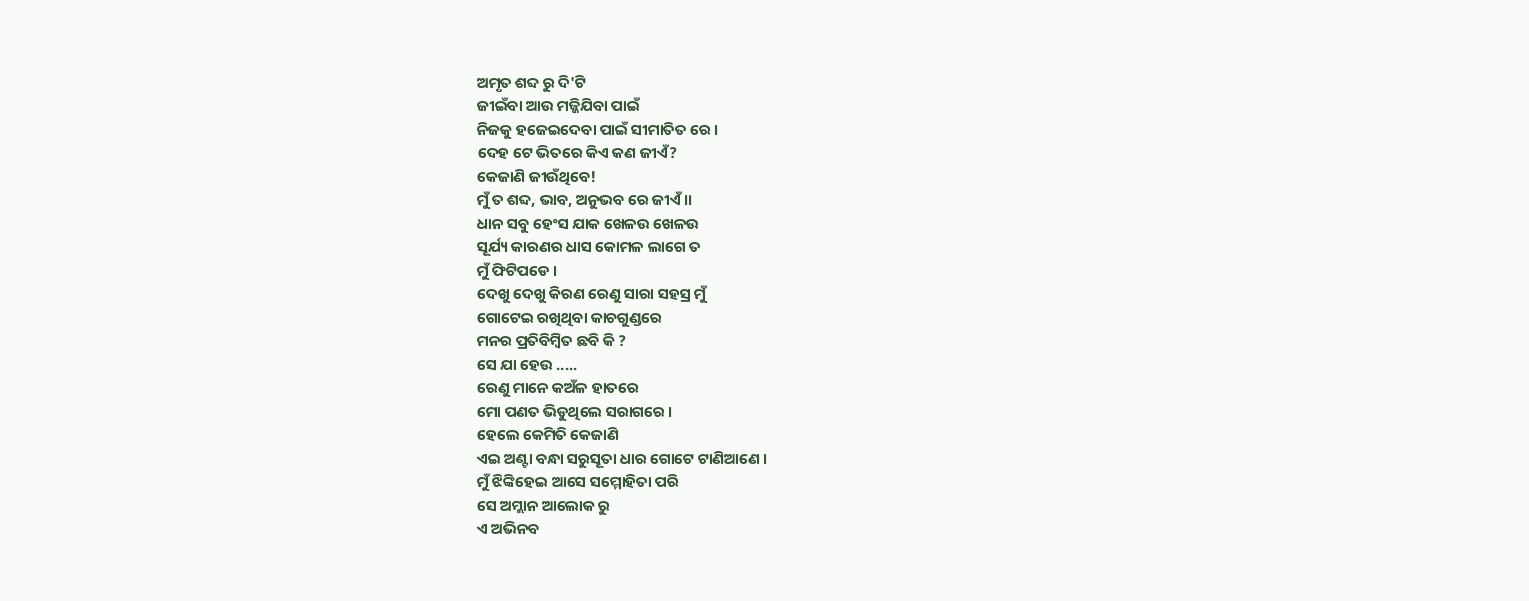ଅମୃତ ଶବ୍ଦ ରୁ ଦି'ଟି
ଜୀଇଁବା ଆଉ ମଜ୍ଜିଯିବା ପାଇଁ
ନିଜକୁ ହଜେଇଦେବା ପାଇଁ ସୀମାତିତ ରେ ।
ଦେହ ଟେ ଭିତରେ କିଏ କଣ ଜୀଏଁ?
କେଜାଣି ଜୀଉଁଥିବେ!
ମୁଁ ତ ଶବ୍ଦ, ଭାବ, ଅନୁଭବ ରେ ଜୀଏଁ ।।
ଧାନ ସବୁ ହେଂସ ଯାକ ଖେଳଉ ଖେଳଉ
ସୂର୍ଯ୍ୟ କାରଣର ଧାସ କୋମଳ ଲାଗେ ତ
ମୁଁ ଫିଟିପଡେ ।
ଦେଖୁ ଦେଖୁ କିରଣ ରେଣୁ ସାରା ସହସ୍ର ମୁଁ
ଗୋଟେଇ ରଖିଥିବା କାଚଗୁଣ୍ଡରେ
ମନର ପ୍ରତିବିମ୍ବିତ ଛବି କି ?
ସେ ଯା ହେଉ .....
ରେଣୁ ମାନେ କଅଁଳ ହାତରେ
ମୋ ପଣତ ଭିଡୁଥିଲେ ସରାଗରେ ।
ହେଲେ କେମିତି କେଜାଣି
ଏଇ ଅଣ୍ଟା ବନ୍ଧା ସରୁସୂତା ଧାର ଗୋଟେ ଟାଣିଆଣେ ।
ମୁଁ ଝିଙ୍କିହେଇ ଆସେ ସମ୍ମୋହିତା ପରି
ସେ ଅମ୍ଲାନ ଆଲୋକ ରୁ
ଏ ଅଭିନବ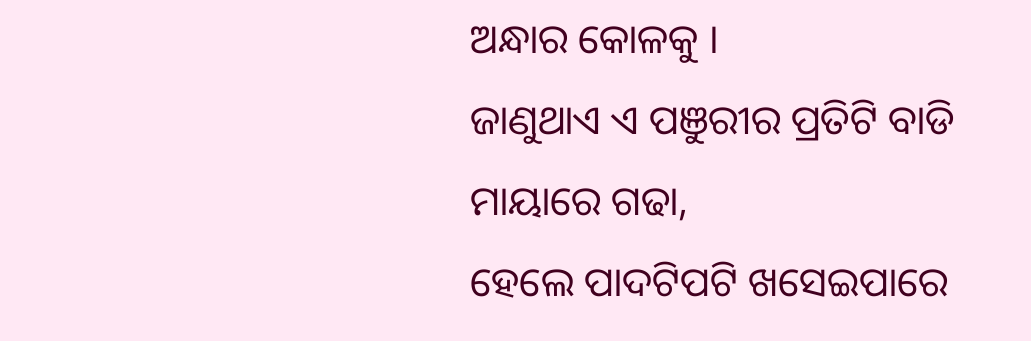ଅନ୍ଧାର କୋଳକୁ ।
ଜାଣୁଥାଏ ଏ ପଞୁରୀର ପ୍ରତିଟି ବାଡି ମାୟାରେ ଗଢା,
ହେଲେ ପାଦଟିପଟି ଖସେଇପାରେ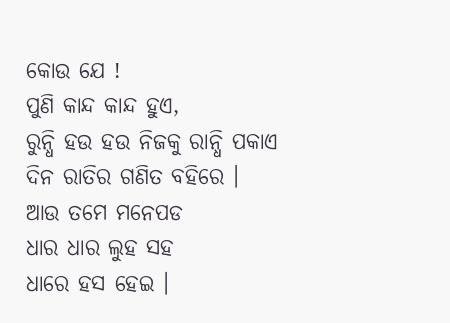କୋଉ ଯେ !
ପୁଣି କାନ୍ଦ କାନ୍ଦ ହୁଏ,
ରୁନ୍ଧି ହଉ ହଉ ନିଜକୁ ରାନ୍ଧି ପକାଏ
ଦିନ ରାତିର ଗଣିତ ବହିରେ ।
ଆଉ ତମେ ମନେପଡ
ଧାର ଧାର ଲୁହ ସହ
ଧାରେ ହସ ହେଇ ।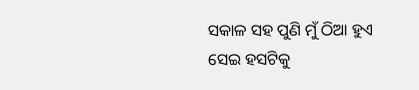ସକାଳ ସହ ପୁଣି ମୁଁ ଠିଆ ହୁଏ
ସେଇ ହସଟିକୁ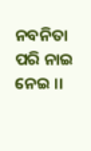ନବନିତା ପରି ନାଇ ନେଇ ।।